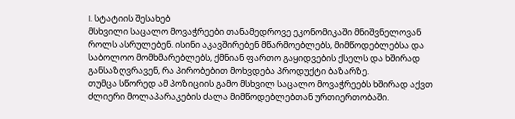I. სტატიის შესახებ
მსხვილი საცალო მოვაჭრეები თანამედროვე ეკონომიკაში მნიშვნელოვან როლს ასრულებენ. ისინი აკავშირებენ მწარმოებლებს, მიმწოდებლებსა და საბოლოო მომხმარებლებს, ქმნიან ფართო გაყიდვების ქსელს და ხშირად განსაზღვრავენ, რა პირობებით მოხვდება პროდუქტი ბაზარზე.
თუმცა სწორედ ამ პოზიციის გამო მსხვილ საცალო მოვაჭრეებს ხშირად აქვთ ძლიერი მოლაპარაკების ძალა მიმწოდებლებთან ურთიერთობაში.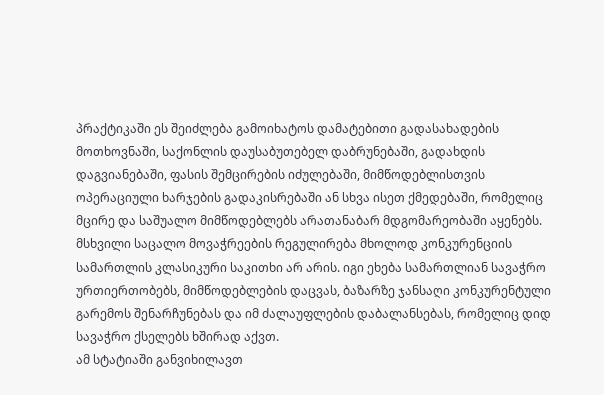პრაქტიკაში ეს შეიძლება გამოიხატოს დამატებითი გადასახადების მოთხოვნაში, საქონლის დაუსაბუთებელ დაბრუნებაში, გადახდის დაგვიანებაში, ფასის შემცირების იძულებაში, მიმწოდებლისთვის ოპერაციული ხარჯების გადაკისრებაში ან სხვა ისეთ ქმედებაში, რომელიც მცირე და საშუალო მიმწოდებლებს არათანაბარ მდგომარეობაში აყენებს.
მსხვილი საცალო მოვაჭრეების რეგულირება მხოლოდ კონკურენციის სამართლის კლასიკური საკითხი არ არის. იგი ეხება სამართლიან სავაჭრო ურთიერთობებს, მიმწოდებლების დაცვას, ბაზარზე ჯანსაღი კონკურენტული გარემოს შენარჩუნებას და იმ ძალაუფლების დაბალანსებას, რომელიც დიდ სავაჭრო ქსელებს ხშირად აქვთ.
ამ სტატიაში განვიხილავთ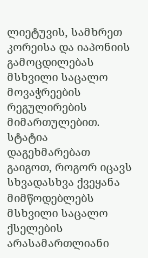ლიეტუვის, სამხრეთ კორეისა და იაპონიის გამოცდილებას მსხვილი საცალო მოვაჭრეების რეგულირების მიმართულებით. სტატია დაგეხმარებათ გაიგოთ, როგორ იცავს სხვადასხვა ქვეყანა მიმწოდებლებს მსხვილი საცალო ქსელების არასამართლიანი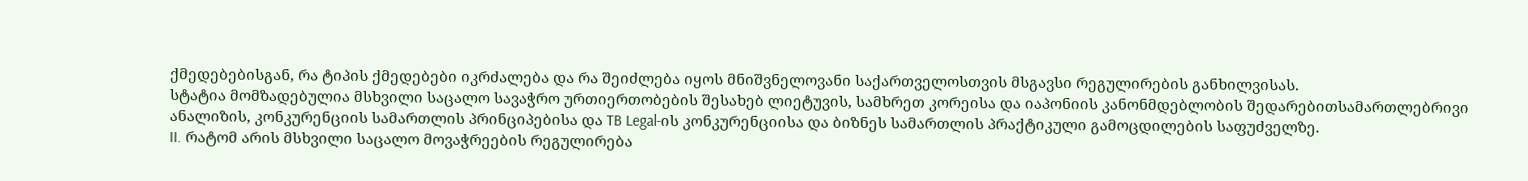ქმედებებისგან, რა ტიპის ქმედებები იკრძალება და რა შეიძლება იყოს მნიშვნელოვანი საქართველოსთვის მსგავსი რეგულირების განხილვისას.
სტატია მომზადებულია მსხვილი საცალო სავაჭრო ურთიერთობების შესახებ ლიეტუვის, სამხრეთ კორეისა და იაპონიის კანონმდებლობის შედარებითსამართლებრივი ანალიზის, კონკურენციის სამართლის პრინციპებისა და TB Legal-ის კონკურენციისა და ბიზნეს სამართლის პრაქტიკული გამოცდილების საფუძველზე.
II. რატომ არის მსხვილი საცალო მოვაჭრეების რეგულირება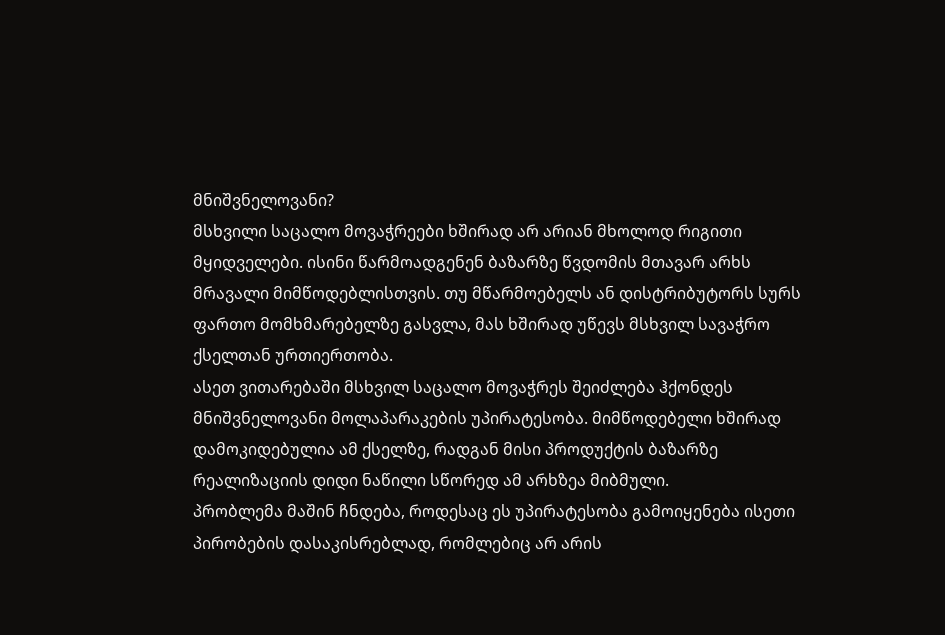მნიშვნელოვანი?
მსხვილი საცალო მოვაჭრეები ხშირად არ არიან მხოლოდ რიგითი მყიდველები. ისინი წარმოადგენენ ბაზარზე წვდომის მთავარ არხს მრავალი მიმწოდებლისთვის. თუ მწარმოებელს ან დისტრიბუტორს სურს ფართო მომხმარებელზე გასვლა, მას ხშირად უწევს მსხვილ სავაჭრო ქსელთან ურთიერთობა.
ასეთ ვითარებაში მსხვილ საცალო მოვაჭრეს შეიძლება ჰქონდეს მნიშვნელოვანი მოლაპარაკების უპირატესობა. მიმწოდებელი ხშირად დამოკიდებულია ამ ქსელზე, რადგან მისი პროდუქტის ბაზარზე რეალიზაციის დიდი ნაწილი სწორედ ამ არხზეა მიბმული.
პრობლემა მაშინ ჩნდება, როდესაც ეს უპირატესობა გამოიყენება ისეთი პირობების დასაკისრებლად, რომლებიც არ არის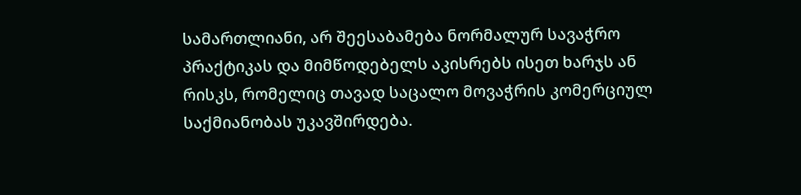სამართლიანი, არ შეესაბამება ნორმალურ სავაჭრო პრაქტიკას და მიმწოდებელს აკისრებს ისეთ ხარჯს ან რისკს, რომელიც თავად საცალო მოვაჭრის კომერციულ საქმიანობას უკავშირდება.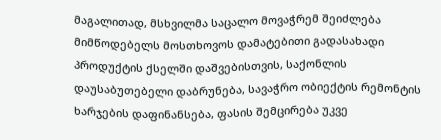მაგალითად, მსხვილმა საცალო მოვაჭრემ შეიძლება მიმწოდებელს მოსთხოვოს დამატებითი გადასახადი პროდუქტის ქსელში დაშვებისთვის, საქონლის დაუსაბუთებელი დაბრუნება, სავაჭრო ობიექტის რემონტის ხარჯების დაფინანსება, ფასის შემცირება უკვე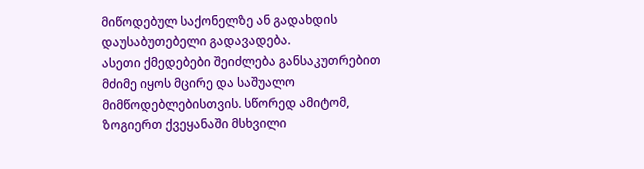მიწოდებულ საქონელზე ან გადახდის დაუსაბუთებელი გადავადება.
ასეთი ქმედებები შეიძლება განსაკუთრებით მძიმე იყოს მცირე და საშუალო მიმწოდებლებისთვის. სწორედ ამიტომ, ზოგიერთ ქვეყანაში მსხვილი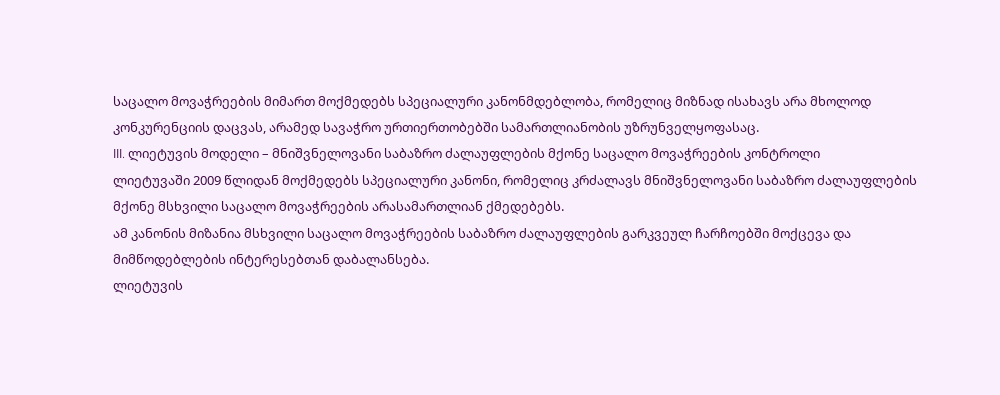საცალო მოვაჭრეების მიმართ მოქმედებს სპეციალური კანონმდებლობა, რომელიც მიზნად ისახავს არა მხოლოდ კონკურენციის დაცვას, არამედ სავაჭრო ურთიერთობებში სამართლიანობის უზრუნველყოფასაც.
III. ლიეტუვის მოდელი – მნიშვნელოვანი საბაზრო ძალაუფლების მქონე საცალო მოვაჭრეების კონტროლი
ლიეტუვაში 2009 წლიდან მოქმედებს სპეციალური კანონი, რომელიც კრძალავს მნიშვნელოვანი საბაზრო ძალაუფლების მქონე მსხვილი საცალო მოვაჭრეების არასამართლიან ქმედებებს.
ამ კანონის მიზანია მსხვილი საცალო მოვაჭრეების საბაზრო ძალაუფლების გარკვეულ ჩარჩოებში მოქცევა და მიმწოდებლების ინტერესებთან დაბალანსება.
ლიეტუვის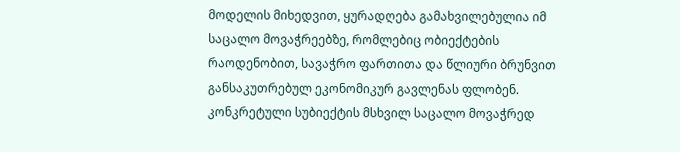მოდელის მიხედვით, ყურადღება გამახვილებულია იმ საცალო მოვაჭრეებზე, რომლებიც ობიექტების რაოდენობით, სავაჭრო ფართითა და წლიური ბრუნვით განსაკუთრებულ ეკონომიკურ გავლენას ფლობენ. კონკრეტული სუბიექტის მსხვილ საცალო მოვაჭრედ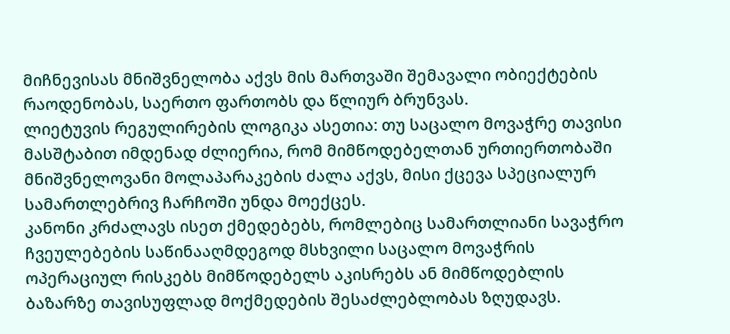მიჩნევისას მნიშვნელობა აქვს მის მართვაში შემავალი ობიექტების რაოდენობას, საერთო ფართობს და წლიურ ბრუნვას.
ლიეტუვის რეგულირების ლოგიკა ასეთია: თუ საცალო მოვაჭრე თავისი მასშტაბით იმდენად ძლიერია, რომ მიმწოდებელთან ურთიერთობაში მნიშვნელოვანი მოლაპარაკების ძალა აქვს, მისი ქცევა სპეციალურ სამართლებრივ ჩარჩოში უნდა მოექცეს.
კანონი კრძალავს ისეთ ქმედებებს, რომლებიც სამართლიანი სავაჭრო ჩვეულებების საწინააღმდეგოდ მსხვილი საცალო მოვაჭრის ოპერაციულ რისკებს მიმწოდებელს აკისრებს ან მიმწოდებლის ბაზარზე თავისუფლად მოქმედების შესაძლებლობას ზღუდავს.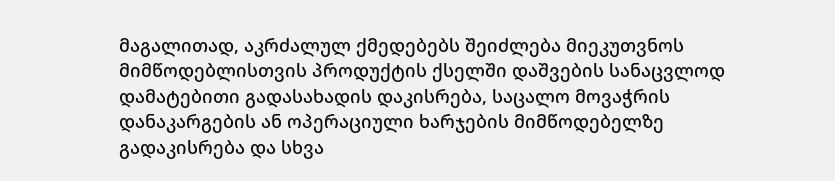მაგალითად, აკრძალულ ქმედებებს შეიძლება მიეკუთვნოს მიმწოდებლისთვის პროდუქტის ქსელში დაშვების სანაცვლოდ დამატებითი გადასახადის დაკისრება, საცალო მოვაჭრის დანაკარგების ან ოპერაციული ხარჯების მიმწოდებელზე გადაკისრება და სხვა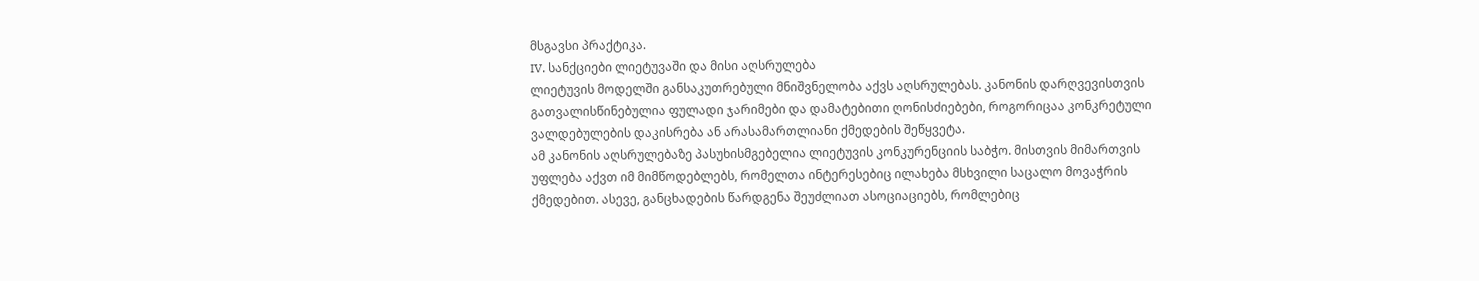მსგავსი პრაქტიკა.
IV. სანქციები ლიეტუვაში და მისი აღსრულება
ლიეტუვის მოდელში განსაკუთრებული მნიშვნელობა აქვს აღსრულებას. კანონის დარღვევისთვის გათვალისწინებულია ფულადი ჯარიმები და დამატებითი ღონისძიებები, როგორიცაა კონკრეტული ვალდებულების დაკისრება ან არასამართლიანი ქმედების შეწყვეტა.
ამ კანონის აღსრულებაზე პასუხისმგებელია ლიეტუვის კონკურენციის საბჭო. მისთვის მიმართვის უფლება აქვთ იმ მიმწოდებლებს, რომელთა ინტერესებიც ილახება მსხვილი საცალო მოვაჭრის ქმედებით. ასევე, განცხადების წარდგენა შეუძლიათ ასოციაციებს, რომლებიც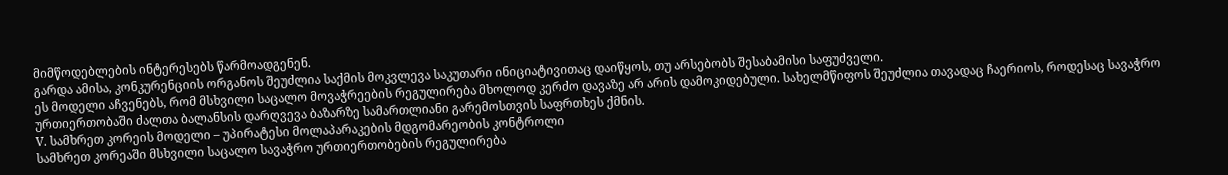მიმწოდებლების ინტერესებს წარმოადგენენ.
გარდა ამისა, კონკურენციის ორგანოს შეუძლია საქმის მოკვლევა საკუთარი ინიციატივითაც დაიწყოს, თუ არსებობს შესაბამისი საფუძველი.
ეს მოდელი აჩვენებს, რომ მსხვილი საცალო მოვაჭრეების რეგულირება მხოლოდ კერძო დავაზე არ არის დამოკიდებული. სახელმწიფოს შეუძლია თავადაც ჩაერიოს, როდესაც სავაჭრო ურთიერთობაში ძალთა ბალანსის დარღვევა ბაზარზე სამართლიანი გარემოსთვის საფრთხეს ქმნის.
V. სამხრეთ კორეის მოდელი – უპირატესი მოლაპარაკების მდგომარეობის კონტროლი
სამხრეთ კორეაში მსხვილი საცალო სავაჭრო ურთიერთობების რეგულირება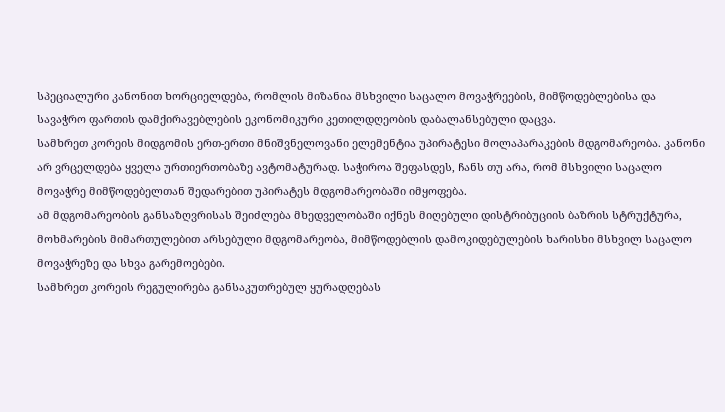სპეციალური კანონით ხორციელდება, რომლის მიზანია მსხვილი საცალო მოვაჭრეების, მიმწოდებლებისა და სავაჭრო ფართის დამქირავებლების ეკონომიკური კეთილდღეობის დაბალანსებული დაცვა.
სამხრეთ კორეის მიდგომის ერთ-ერთი მნიშვნელოვანი ელემენტია უპირატესი მოლაპარაკების მდგომარეობა. კანონი არ ვრცელდება ყველა ურთიერთობაზე ავტომატურად. საჭიროა შეფასდეს, ჩანს თუ არა, რომ მსხვილი საცალო მოვაჭრე მიმწოდებელთან შედარებით უპირატეს მდგომარეობაში იმყოფება.
ამ მდგომარეობის განსაზღვრისას შეიძლება მხედველობაში იქნეს მიღებული დისტრიბუციის ბაზრის სტრუქტურა, მოხმარების მიმართულებით არსებული მდგომარეობა, მიმწოდებლის დამოკიდებულების ხარისხი მსხვილ საცალო მოვაჭრეზე და სხვა გარემოებები.
სამხრეთ კორეის რეგულირება განსაკუთრებულ ყურადღებას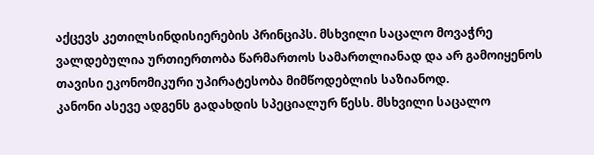აქცევს კეთილსინდისიერების პრინციპს. მსხვილი საცალო მოვაჭრე ვალდებულია ურთიერთობა წარმართოს სამართლიანად და არ გამოიყენოს თავისი ეკონომიკური უპირატესობა მიმწოდებლის საზიანოდ.
კანონი ასევე ადგენს გადახდის სპეციალურ წესს. მსხვილი საცალო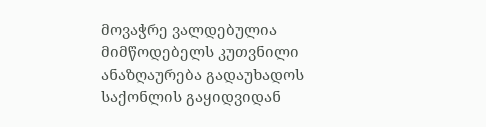მოვაჭრე ვალდებულია მიმწოდებელს კუთვნილი ანაზღაურება გადაუხადოს საქონლის გაყიდვიდან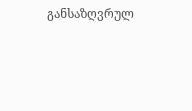განსაზღვრულ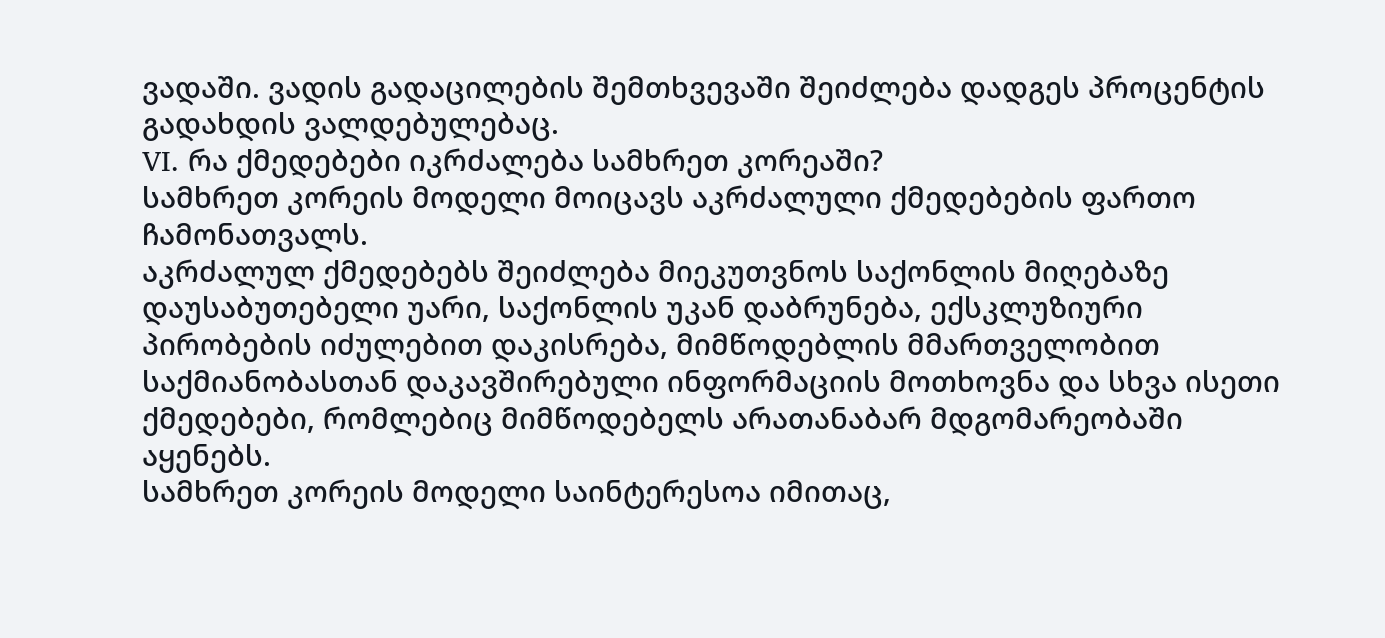ვადაში. ვადის გადაცილების შემთხვევაში შეიძლება დადგეს პროცენტის გადახდის ვალდებულებაც.
VI. რა ქმედებები იკრძალება სამხრეთ კორეაში?
სამხრეთ კორეის მოდელი მოიცავს აკრძალული ქმედებების ფართო ჩამონათვალს.
აკრძალულ ქმედებებს შეიძლება მიეკუთვნოს საქონლის მიღებაზე დაუსაბუთებელი უარი, საქონლის უკან დაბრუნება, ექსკლუზიური პირობების იძულებით დაკისრება, მიმწოდებლის მმართველობით საქმიანობასთან დაკავშირებული ინფორმაციის მოთხოვნა და სხვა ისეთი ქმედებები, რომლებიც მიმწოდებელს არათანაბარ მდგომარეობაში აყენებს.
სამხრეთ კორეის მოდელი საინტერესოა იმითაც,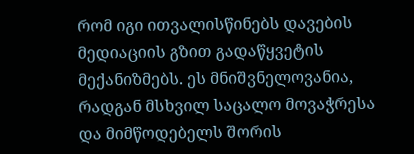რომ იგი ითვალისწინებს დავების მედიაციის გზით გადაწყვეტის მექანიზმებს. ეს მნიშვნელოვანია, რადგან მსხვილ საცალო მოვაჭრესა და მიმწოდებელს შორის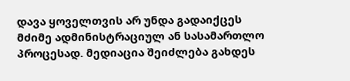დავა ყოველთვის არ უნდა გადაიქცეს მძიმე ადმინისტრაციულ ან სასამართლო პროცესად. მედიაცია შეიძლება გახდეს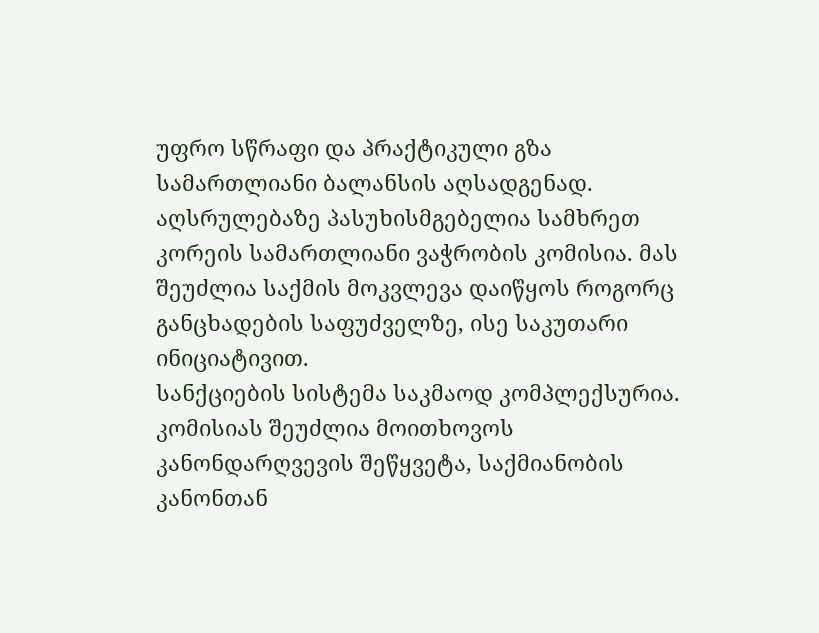უფრო სწრაფი და პრაქტიკული გზა სამართლიანი ბალანსის აღსადგენად.
აღსრულებაზე პასუხისმგებელია სამხრეთ კორეის სამართლიანი ვაჭრობის კომისია. მას შეუძლია საქმის მოკვლევა დაიწყოს როგორც განცხადების საფუძველზე, ისე საკუთარი ინიციატივით.
სანქციების სისტემა საკმაოდ კომპლექსურია. კომისიას შეუძლია მოითხოვოს კანონდარღვევის შეწყვეტა, საქმიანობის კანონთან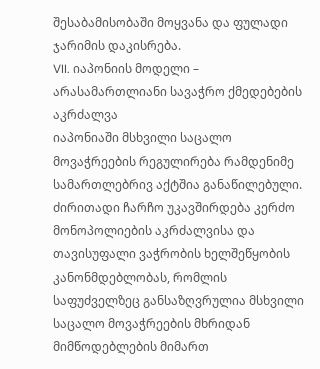შესაბამისობაში მოყვანა და ფულადი ჯარიმის დაკისრება.
VII. იაპონიის მოდელი – არასამართლიანი სავაჭრო ქმედებების აკრძალვა
იაპონიაში მსხვილი საცალო მოვაჭრეების რეგულირება რამდენიმე სამართლებრივ აქტშია განაწილებული. ძირითადი ჩარჩო უკავშირდება კერძო მონოპოლიების აკრძალვისა და თავისუფალი ვაჭრობის ხელშეწყობის კანონმდებლობას, რომლის საფუძველზეც განსაზღვრულია მსხვილი საცალო მოვაჭრეების მხრიდან მიმწოდებლების მიმართ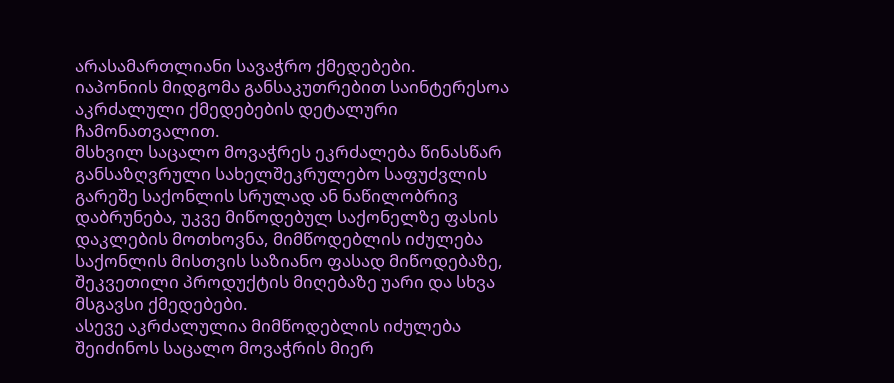არასამართლიანი სავაჭრო ქმედებები.
იაპონიის მიდგომა განსაკუთრებით საინტერესოა აკრძალული ქმედებების დეტალური ჩამონათვალით.
მსხვილ საცალო მოვაჭრეს ეკრძალება წინასწარ განსაზღვრული სახელშეკრულებო საფუძვლის გარეშე საქონლის სრულად ან ნაწილობრივ დაბრუნება, უკვე მიწოდებულ საქონელზე ფასის დაკლების მოთხოვნა, მიმწოდებლის იძულება საქონლის მისთვის საზიანო ფასად მიწოდებაზე, შეკვეთილი პროდუქტის მიღებაზე უარი და სხვა მსგავსი ქმედებები.
ასევე აკრძალულია მიმწოდებლის იძულება შეიძინოს საცალო მოვაჭრის მიერ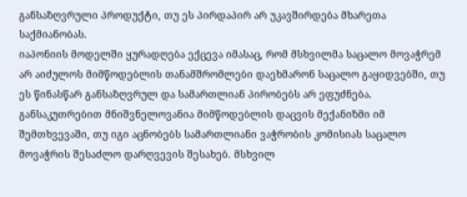განსაზღვრული პროდუქტი, თუ ეს პირდაპირ არ უკავშირდება მხარეთა საქმიანობას.
იაპონიის მოდელში ყურადღება ექცევა იმასაც, რომ მსხვილმა საცალო მოვაჭრემ არ აიძულოს მიმწოდებლის თანამშრომლები დაეხმარონ საცალო გაყიდვებში, თუ ეს წინასწარ განსაზღვრულ და სამართლიან პირობებს არ ეფუძნება.
განსაკუთრებით მნიშვნელოვანია მიმწოდებლის დაცვის მექანიზმი იმ შემთხვევაში, თუ იგი აცნობებს სამართლიანი ვაჭრობის კომისიას საცალო მოვაჭრის შესაძლო დარღვევის შესახებ. მსხვილ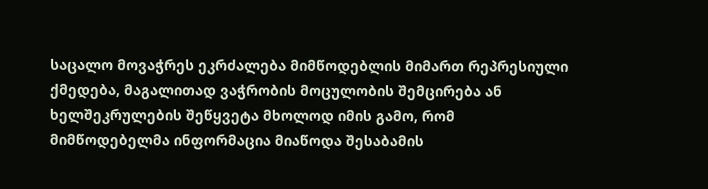საცალო მოვაჭრეს ეკრძალება მიმწოდებლის მიმართ რეპრესიული ქმედება, მაგალითად ვაჭრობის მოცულობის შემცირება ან ხელშეკრულების შეწყვეტა მხოლოდ იმის გამო, რომ მიმწოდებელმა ინფორმაცია მიაწოდა შესაბამის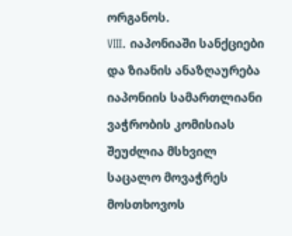ორგანოს.
VIII. იაპონიაში სანქციები და ზიანის ანაზღაურება
იაპონიის სამართლიანი ვაჭრობის კომისიას შეუძლია მსხვილ საცალო მოვაჭრეს მოსთხოვოს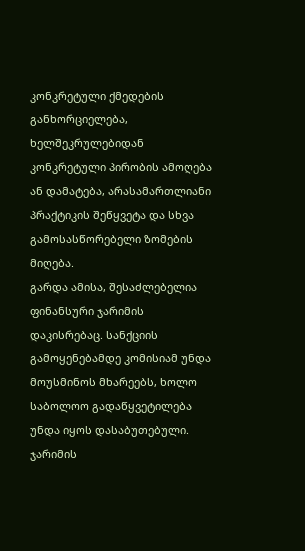კონკრეტული ქმედების განხორციელება, ხელშეკრულებიდან კონკრეტული პირობის ამოღება ან დამატება, არასამართლიანი პრაქტიკის შეწყვეტა და სხვა გამოსასწორებელი ზომების მიღება.
გარდა ამისა, შესაძლებელია ფინანსური ჯარიმის დაკისრებაც. სანქციის გამოყენებამდე კომისიამ უნდა მოუსმინოს მხარეებს, ხოლო საბოლოო გადაწყვეტილება უნდა იყოს დასაბუთებული.
ჯარიმის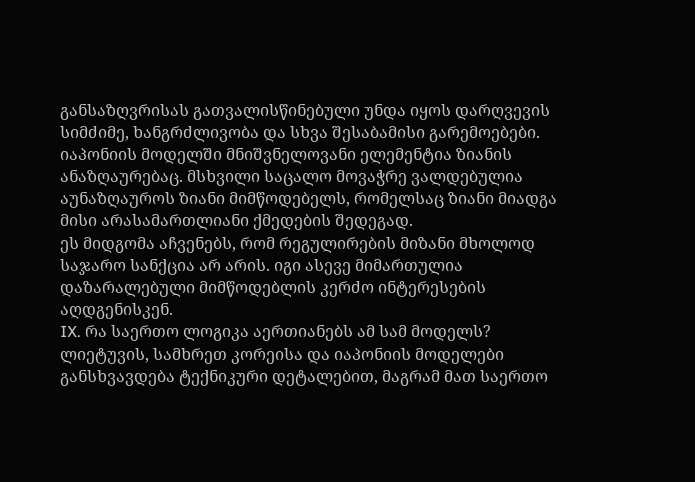განსაზღვრისას გათვალისწინებული უნდა იყოს დარღვევის სიმძიმე, ხანგრძლივობა და სხვა შესაბამისი გარემოებები.
იაპონიის მოდელში მნიშვნელოვანი ელემენტია ზიანის ანაზღაურებაც. მსხვილი საცალო მოვაჭრე ვალდებულია აუნაზღაუროს ზიანი მიმწოდებელს, რომელსაც ზიანი მიადგა მისი არასამართლიანი ქმედების შედეგად.
ეს მიდგომა აჩვენებს, რომ რეგულირების მიზანი მხოლოდ საჯარო სანქცია არ არის. იგი ასევე მიმართულია დაზარალებული მიმწოდებლის კერძო ინტერესების აღდგენისკენ.
IX. რა საერთო ლოგიკა აერთიანებს ამ სამ მოდელს?
ლიეტუვის, სამხრეთ კორეისა და იაპონიის მოდელები განსხვავდება ტექნიკური დეტალებით, მაგრამ მათ საერთო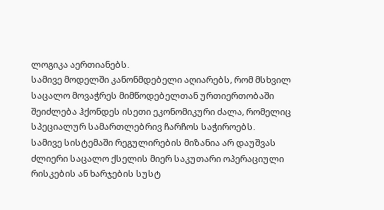ლოგიკა აერთიანებს.
სამივე მოდელში კანონმდებელი აღიარებს, რომ მსხვილ საცალო მოვაჭრეს მიმწოდებელთან ურთიერთობაში შეიძლება ჰქონდეს ისეთი ეკონომიკური ძალა, რომელიც სპეციალურ სამართლებრივ ჩარჩოს საჭიროებს.
სამივე სისტემაში რეგულირების მიზანია არ დაუშვას ძლიერი საცალო ქსელის მიერ საკუთარი ოპერაციული რისკების ან ხარჯების სუსტ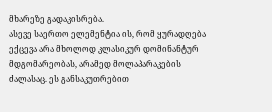მხარეზე გადაკისრება.
ასევე საერთო ელემენტია ის, რომ ყურადღება ექცევა არა მხოლოდ კლასიკურ დომინანტურ მდგომარეობას, არამედ მოლაპარაკების ძალასაც. ეს განსაკუთრებით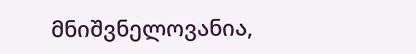მნიშვნელოვანია,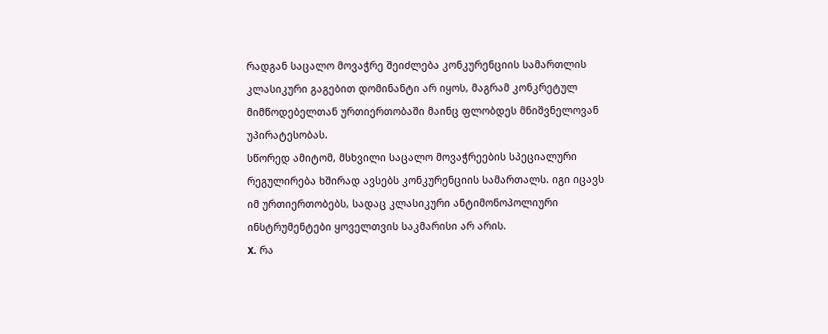რადგან საცალო მოვაჭრე შეიძლება კონკურენციის სამართლის კლასიკური გაგებით დომინანტი არ იყოს, მაგრამ კონკრეტულ მიმწოდებელთან ურთიერთობაში მაინც ფლობდეს მნიშვნელოვან უპირატესობას.
სწორედ ამიტომ, მსხვილი საცალო მოვაჭრეების სპეციალური რეგულირება ხშირად ავსებს კონკურენციის სამართალს. იგი იცავს იმ ურთიერთობებს, სადაც კლასიკური ანტიმონოპოლიური ინსტრუმენტები ყოველთვის საკმარისი არ არის.
X. რა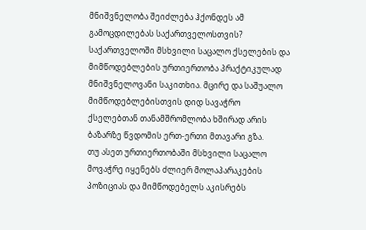მნიშვნელობა შეიძლება ჰქონდეს ამ გამოცდილებას საქართველოსთვის?
საქართველოში მსხვილი საცალო ქსელების და მიმწოდებლების ურთიერთობა პრაქტიკულად მნიშვნელოვანი საკითხია. მცირე და საშუალო მიმწოდებლებისთვის დიდ სავაჭრო ქსელებთან თანამშრომლობა ხშირად არის ბაზარზე წვდომის ერთ-ერთი მთავარი გზა.
თუ ასეთ ურთიერთობაში მსხვილი საცალო მოვაჭრე იყენებს ძლიერ მოლაპარაკების პოზიციას და მიმწოდებელს აკისრებს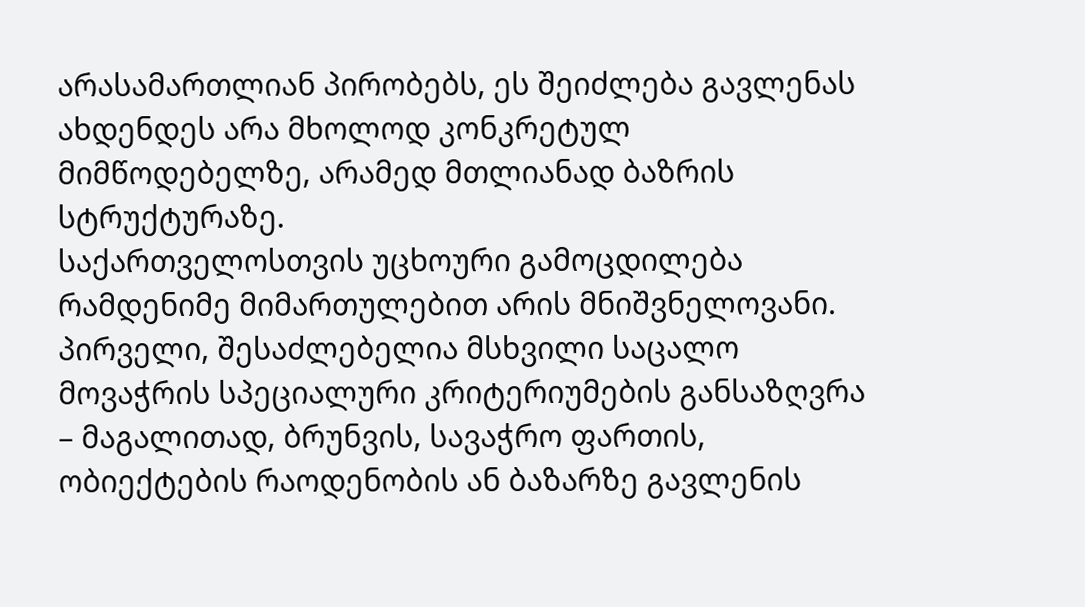არასამართლიან პირობებს, ეს შეიძლება გავლენას ახდენდეს არა მხოლოდ კონკრეტულ მიმწოდებელზე, არამედ მთლიანად ბაზრის სტრუქტურაზე.
საქართველოსთვის უცხოური გამოცდილება რამდენიმე მიმართულებით არის მნიშვნელოვანი.
პირველი, შესაძლებელია მსხვილი საცალო მოვაჭრის სპეციალური კრიტერიუმების განსაზღვრა – მაგალითად, ბრუნვის, სავაჭრო ფართის, ობიექტების რაოდენობის ან ბაზარზე გავლენის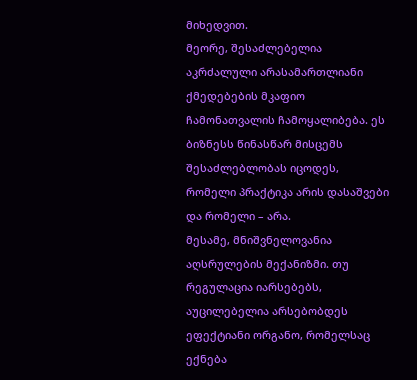მიხედვით.
მეორე, შესაძლებელია აკრძალული არასამართლიანი ქმედებების მკაფიო ჩამონათვალის ჩამოყალიბება. ეს ბიზნესს წინასწარ მისცემს შესაძლებლობას იცოდეს, რომელი პრაქტიკა არის დასაშვები და რომელი – არა.
მესამე, მნიშვნელოვანია აღსრულების მექანიზმი. თუ რეგულაცია იარსებებს, აუცილებელია არსებობდეს ეფექტიანი ორგანო, რომელსაც ექნება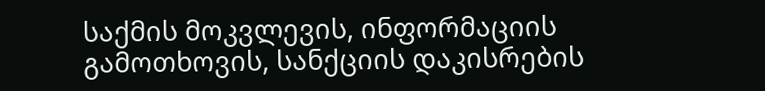საქმის მოკვლევის, ინფორმაციის გამოთხოვის, სანქციის დაკისრების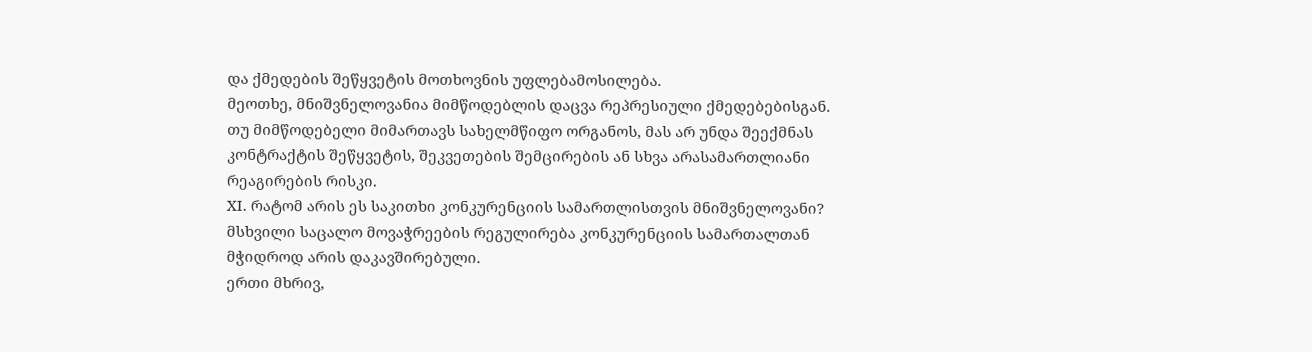და ქმედების შეწყვეტის მოთხოვნის უფლებამოსილება.
მეოთხე, მნიშვნელოვანია მიმწოდებლის დაცვა რეპრესიული ქმედებებისგან. თუ მიმწოდებელი მიმართავს სახელმწიფო ორგანოს, მას არ უნდა შეექმნას კონტრაქტის შეწყვეტის, შეკვეთების შემცირების ან სხვა არასამართლიანი რეაგირების რისკი.
XI. რატომ არის ეს საკითხი კონკურენციის სამართლისთვის მნიშვნელოვანი?
მსხვილი საცალო მოვაჭრეების რეგულირება კონკურენციის სამართალთან მჭიდროდ არის დაკავშირებული.
ერთი მხრივ,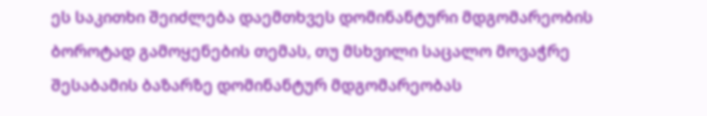ეს საკითხი შეიძლება დაემთხვეს დომინანტური მდგომარეობის ბოროტად გამოყენების თემას, თუ მსხვილი საცალო მოვაჭრე შესაბამის ბაზარზე დომინანტურ მდგომარეობას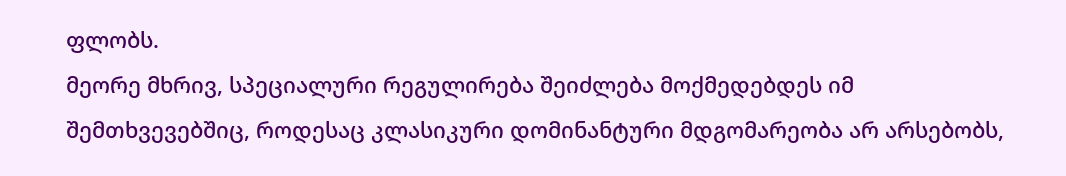ფლობს.
მეორე მხრივ, სპეციალური რეგულირება შეიძლება მოქმედებდეს იმ შემთხვევებშიც, როდესაც კლასიკური დომინანტური მდგომარეობა არ არსებობს,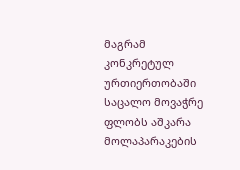მაგრამ კონკრეტულ ურთიერთობაში საცალო მოვაჭრე ფლობს აშკარა მოლაპარაკების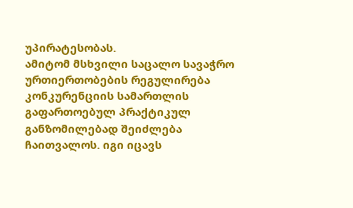უპირატესობას.
ამიტომ მსხვილი საცალო სავაჭრო ურთიერთობების რეგულირება კონკურენციის სამართლის გაფართოებულ პრაქტიკულ განზომილებად შეიძლება ჩაითვალოს. იგი იცავს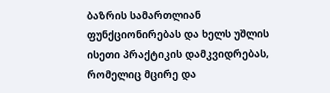ბაზრის სამართლიან ფუნქციონირებას და ხელს უშლის ისეთი პრაქტიკის დამკვიდრებას, რომელიც მცირე და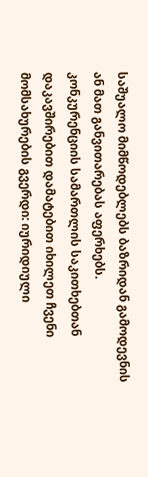საშუალო მიმწოდებლებს ბაზრიდან გამოდევნის ან მათ განვითარებას აფერხებს.
კონკურენციის სამართლის საკითხებთან დაკავშირებით დამატებით იხილეთ ჩვენი მომსახურების გვერდი: იურიდიული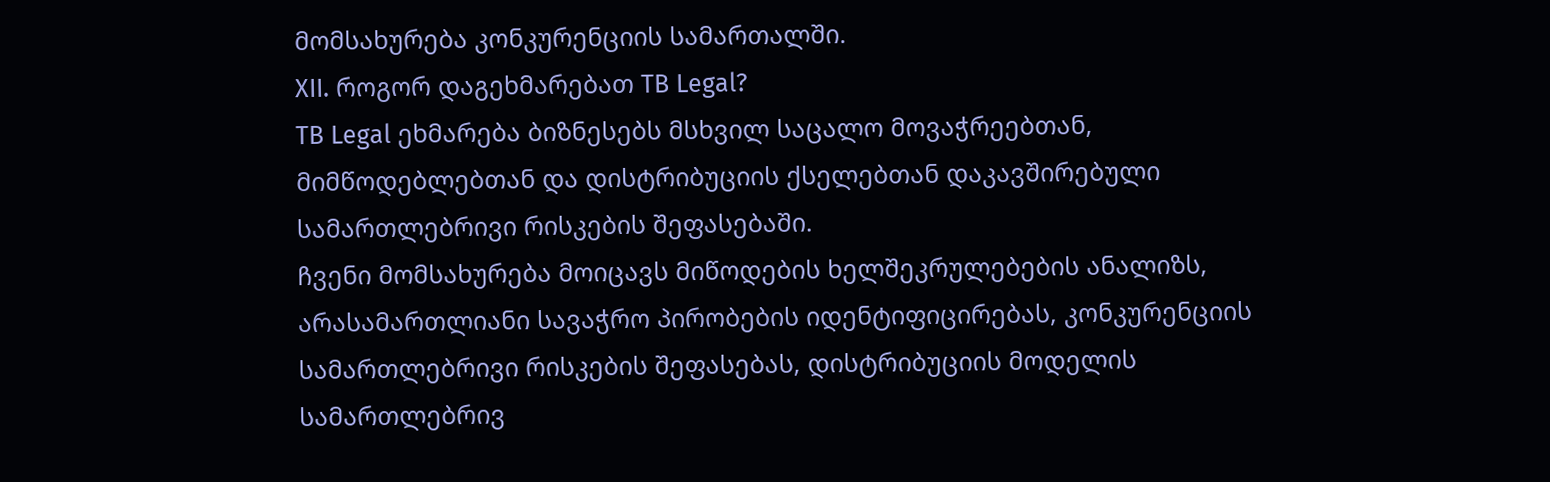მომსახურება კონკურენციის სამართალში.
XII. როგორ დაგეხმარებათ TB Legal?
TB Legal ეხმარება ბიზნესებს მსხვილ საცალო მოვაჭრეებთან, მიმწოდებლებთან და დისტრიბუციის ქსელებთან დაკავშირებული სამართლებრივი რისკების შეფასებაში.
ჩვენი მომსახურება მოიცავს მიწოდების ხელშეკრულებების ანალიზს, არასამართლიანი სავაჭრო პირობების იდენტიფიცირებას, კონკურენციის სამართლებრივი რისკების შეფასებას, დისტრიბუციის მოდელის სამართლებრივ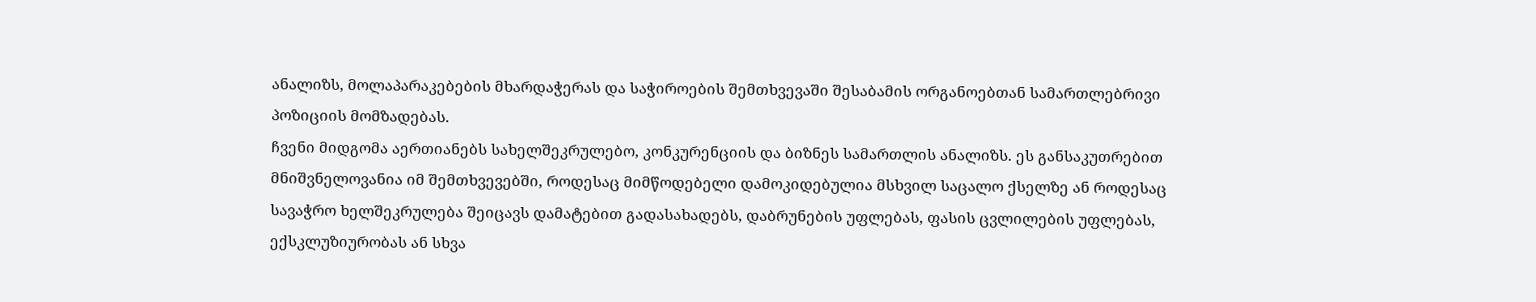ანალიზს, მოლაპარაკებების მხარდაჭერას და საჭიროების შემთხვევაში შესაბამის ორგანოებთან სამართლებრივი პოზიციის მომზადებას.
ჩვენი მიდგომა აერთიანებს სახელშეკრულებო, კონკურენციის და ბიზნეს სამართლის ანალიზს. ეს განსაკუთრებით მნიშვნელოვანია იმ შემთხვევებში, როდესაც მიმწოდებელი დამოკიდებულია მსხვილ საცალო ქსელზე ან როდესაც სავაჭრო ხელშეკრულება შეიცავს დამატებით გადასახადებს, დაბრუნების უფლებას, ფასის ცვლილების უფლებას, ექსკლუზიურობას ან სხვა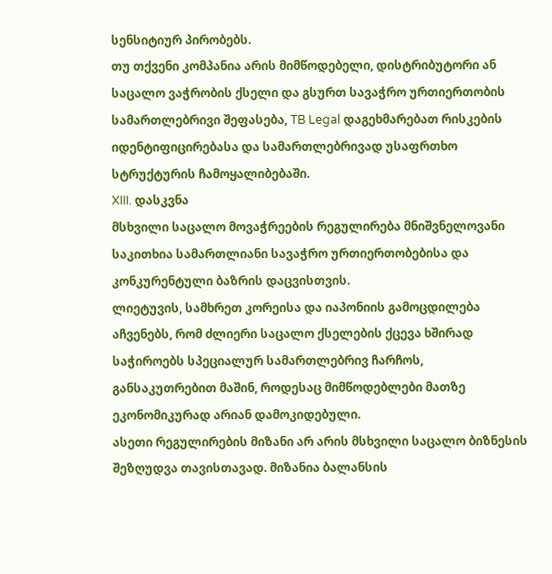სენსიტიურ პირობებს.
თუ თქვენი კომპანია არის მიმწოდებელი, დისტრიბუტორი ან საცალო ვაჭრობის ქსელი და გსურთ სავაჭრო ურთიერთობის სამართლებრივი შეფასება, TB Legal დაგეხმარებათ რისკების იდენტიფიცირებასა და სამართლებრივად უსაფრთხო სტრუქტურის ჩამოყალიბებაში.
XIII. დასკვნა
მსხვილი საცალო მოვაჭრეების რეგულირება მნიშვნელოვანი საკითხია სამართლიანი სავაჭრო ურთიერთობებისა და კონკურენტული ბაზრის დაცვისთვის.
ლიეტუვის, სამხრეთ კორეისა და იაპონიის გამოცდილება აჩვენებს, რომ ძლიერი საცალო ქსელების ქცევა ხშირად საჭიროებს სპეციალურ სამართლებრივ ჩარჩოს, განსაკუთრებით მაშინ, როდესაც მიმწოდებლები მათზე ეკონომიკურად არიან დამოკიდებული.
ასეთი რეგულირების მიზანი არ არის მსხვილი საცალო ბიზნესის შეზღუდვა თავისთავად. მიზანია ბალანსის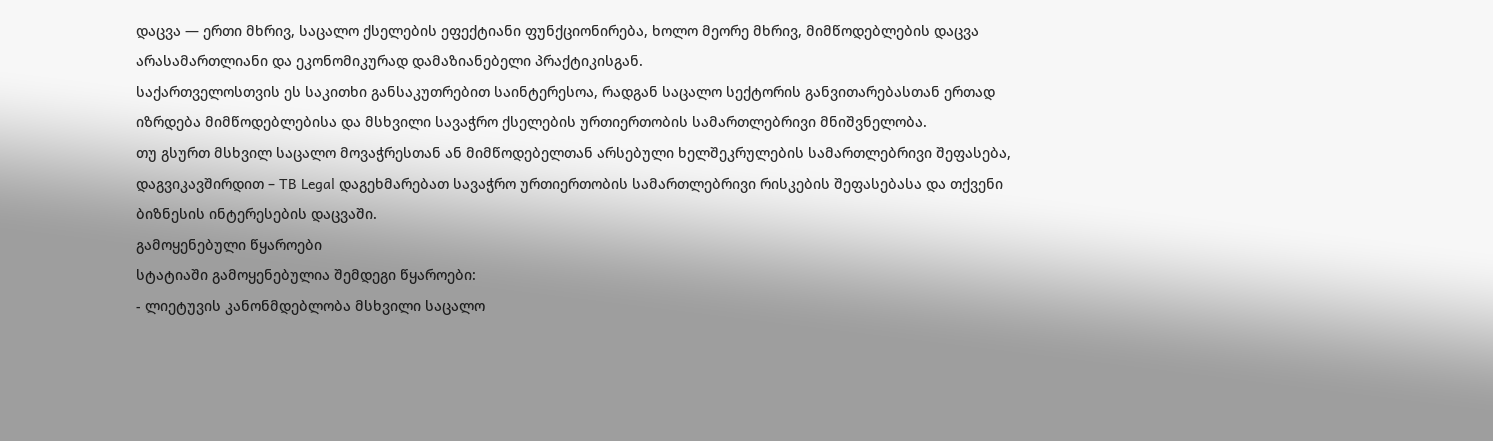დაცვა — ერთი მხრივ, საცალო ქსელების ეფექტიანი ფუნქციონირება, ხოლო მეორე მხრივ, მიმწოდებლების დაცვა არასამართლიანი და ეკონომიკურად დამაზიანებელი პრაქტიკისგან.
საქართველოსთვის ეს საკითხი განსაკუთრებით საინტერესოა, რადგან საცალო სექტორის განვითარებასთან ერთად იზრდება მიმწოდებლებისა და მსხვილი სავაჭრო ქსელების ურთიერთობის სამართლებრივი მნიშვნელობა.
თუ გსურთ მსხვილ საცალო მოვაჭრესთან ან მიმწოდებელთან არსებული ხელშეკრულების სამართლებრივი შეფასება, დაგვიკავშირდით – TB Legal დაგეხმარებათ სავაჭრო ურთიერთობის სამართლებრივი რისკების შეფასებასა და თქვენი ბიზნესის ინტერესების დაცვაში.
გამოყენებული წყაროები
სტატიაში გამოყენებულია შემდეგი წყაროები:
- ლიეტუვის კანონმდებლობა მსხვილი საცალო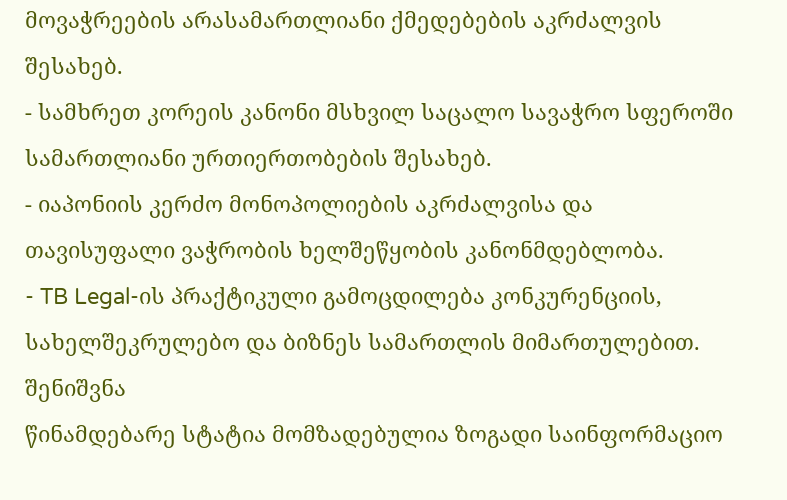მოვაჭრეების არასამართლიანი ქმედებების აკრძალვის შესახებ.
- სამხრეთ კორეის კანონი მსხვილ საცალო სავაჭრო სფეროში სამართლიანი ურთიერთობების შესახებ.
- იაპონიის კერძო მონოპოლიების აკრძალვისა და თავისუფალი ვაჭრობის ხელშეწყობის კანონმდებლობა.
- TB Legal-ის პრაქტიკული გამოცდილება კონკურენციის, სახელშეკრულებო და ბიზნეს სამართლის მიმართულებით.
შენიშვნა
წინამდებარე სტატია მომზადებულია ზოგადი საინფორმაციო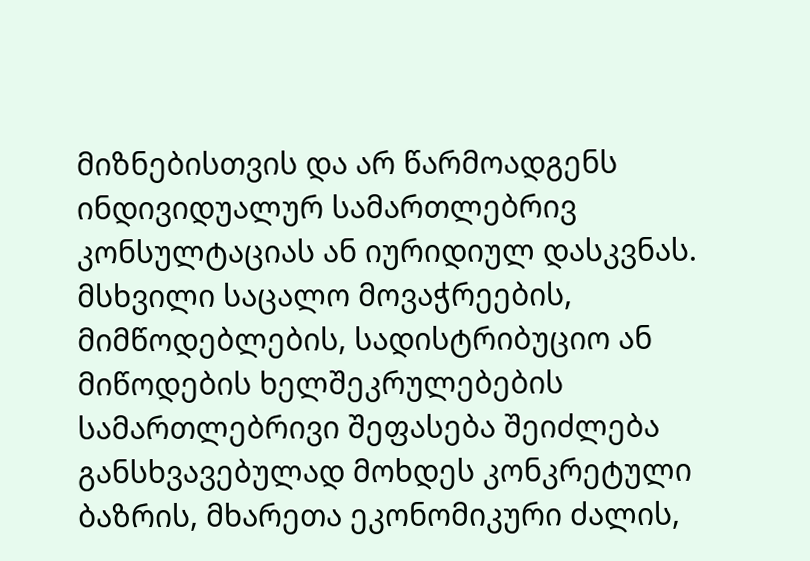მიზნებისთვის და არ წარმოადგენს ინდივიდუალურ სამართლებრივ კონსულტაციას ან იურიდიულ დასკვნას. მსხვილი საცალო მოვაჭრეების, მიმწოდებლების, სადისტრიბუციო ან მიწოდების ხელშეკრულებების სამართლებრივი შეფასება შეიძლება განსხვავებულად მოხდეს კონკრეტული ბაზრის, მხარეთა ეკონომიკური ძალის,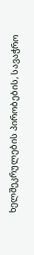ხელშეკრულების პირობების, სავაჭრო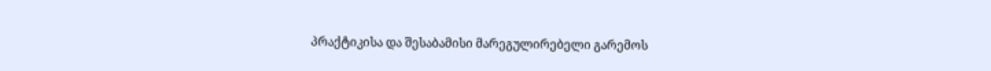პრაქტიკისა და შესაბამისი მარეგულირებელი გარემოს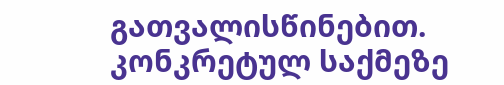გათვალისწინებით. კონკრეტულ საქმეზე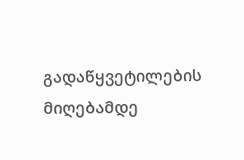გადაწყვეტილების მიღებამდე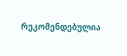რეკომენდებულია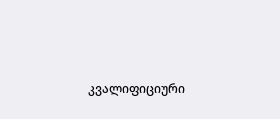კვალიფიციური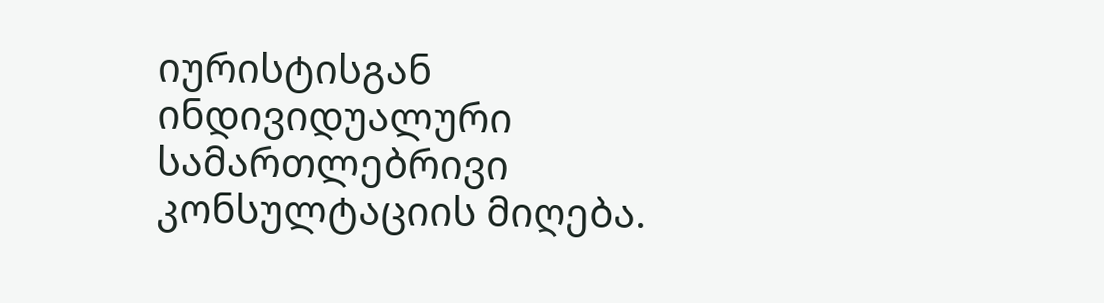იურისტისგან ინდივიდუალური სამართლებრივი კონსულტაციის მიღება.